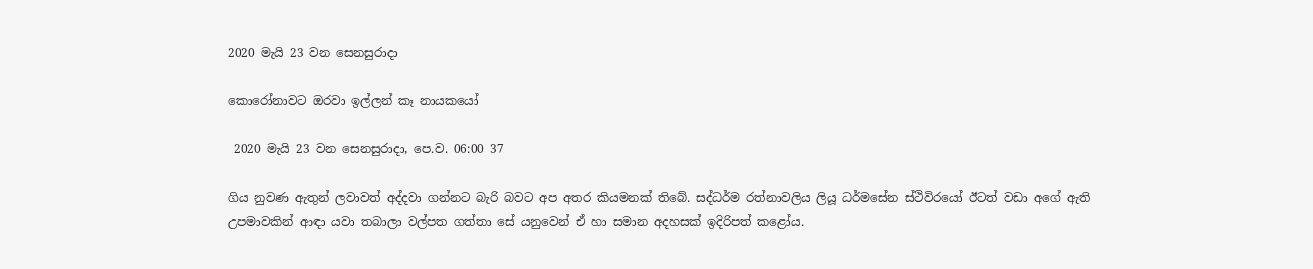2020 මැයි 23 වන සෙනසුරාදා

කොරෝනාවට ඔරවා ඉල්ලන් කෑ නායකයෝ

 2020 මැයි 23 වන සෙනසුරාදා, පෙ.ව. 06:00 37

ගිය නුවණ ඇතුන් ලවාවත් අද්දවා ගන්නට බැරි බවට අප අතර කියමනක් තිබේ. සද්ධර්ම රත්නාවලිය ලියූ ධර්මසේන ස්ථිවිරයෝ ඊටත් වඩා අගේ ඇති උපමාවකින් ආඳා යවා තබාලා වල්පත ගත්තා සේ යනුවෙන් ඒ හා සමාන අදහසක් ඉදිරිපත් කළෝය.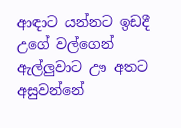ආඳාට යන්නට ඉඩදී උගේ වල්ගෙන් ඇල්ලුවාට ඌ අතට අසුවන්නේ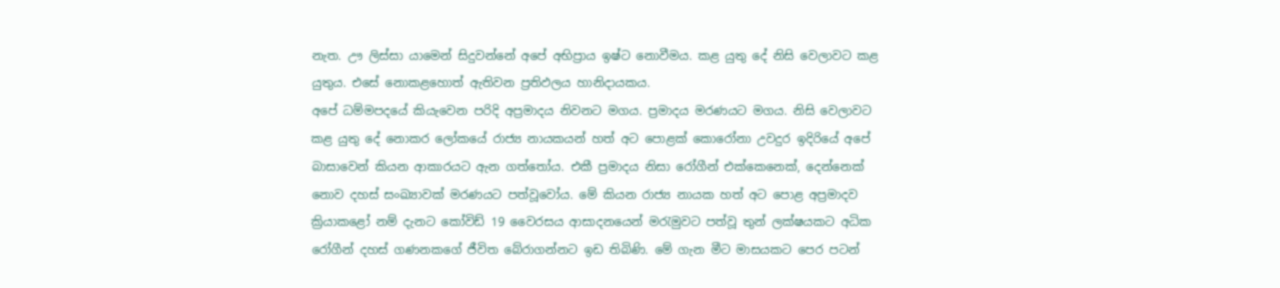නැත. ඌ ලිස්සා යාමෙන් සිදුවන්නේ අපේ අභිප්‍රාය ඉෂ්ට නොවීමය. කළ යුතු දේ නිසි වෙලාවට කළ යුතුය. එසේ නොකළහොත් ඇතිවන ප්‍රතිඵලය හානිදායකය.
අපේ ධම්මපදයේ කියැවෙන පරිදි අප්‍රමාදය නිවනට මගය. ප්‍රමාදය මරණයට මගය. නිසි වෙලාවට කළ යුතු දේ නොකර ලෝකයේ රාජ්‍ය නායකයන් හත් අට පොළක් කොරෝනා උවදුර ඉදිරියේ අපේ බාසාවෙන් කියන ආකාරයට ඇන ගත්තෝය. එකී ප්‍රමාදය නිසා රෝගීන් එක්කෙනෙක්, දෙන්නෙක් නොව දහස් සංඛ්‍යාවක් මරණයට පත්වූවෝය. මේ කියන රාජ්‍ය නායක හත් අට පොළ අප්‍රමාදව ක්‍රියාකළෝ නම් දැනට කෝවිඩ් 19 වෛරසය ආසාදනයෙන් මරැමුවට පත්වූ තුන් ලක්ෂයකට අධික රෝගීන් දහස් ගණනකගේ ජීවිත බේරාගන්නට ඉඩ තිබිණි. මේ ගැන මීට මාසයකට පෙර පටන්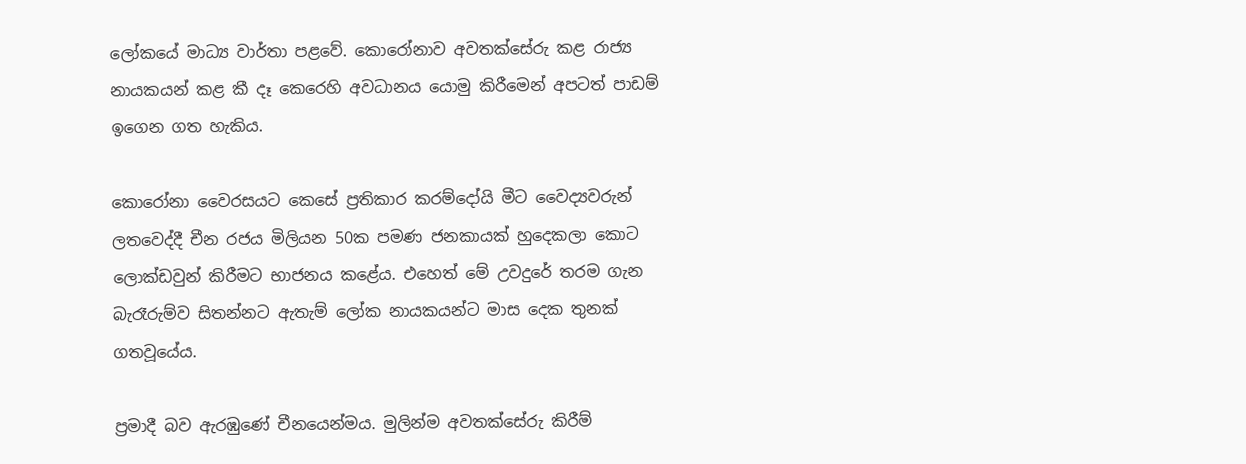ලෝකයේ මාධ්‍ය වාර්තා පළවේ. කොරෝනාව අවතක්සේරු කළ රාජ්‍ය නායකයන් කළ කී දෑ කෙරෙහි අවධානය යොමු කිරීමෙන් අපටත් පාඩම් ඉගෙන ගත හැකිය.

කොරෝනා වෛරසයට කෙසේ ප්‍රතිකාර කරම්දෝයි මීට වෛද්‍යවරුන් ලතවෙද්දී චීන රජය මිලියන 50ක පමණ ජනකායක් හුදෙකලා කොට ලොක්ඩවුන් කිරීමට භාජනය කළේය. එහෙත් මේ උවදුරේ තරම ගැන බැරෑරුම්ව සිතන්නට ඇතැම් ලෝක නායකයන්ට මාස දෙක තුනක් ගතවූයේය.

ප්‍රමාදී බව ඇරඹුණේ චීනයෙන්මය. මුලින්ම අවතක්සේරු කිරීම්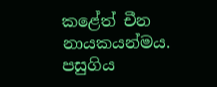කළේත් චීන නායකයන්මය. පසුගිය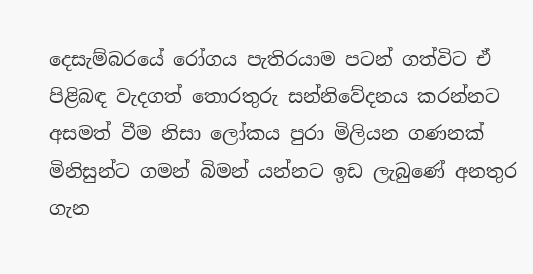දෙසැම්බරයේ රෝගය පැතිරයාම පටන් ගත්විට ඒ පිළිබඳ වැදගත් තොරතුරු සන්නිවේදනය කරන්නට අසමත් වීම නිසා ලෝකය පුරා මිලියන ගණනක් මිනිසුන්ට ගමන් බිමන් යන්නට ඉඩ ලැබුණේ අනතුර ගැන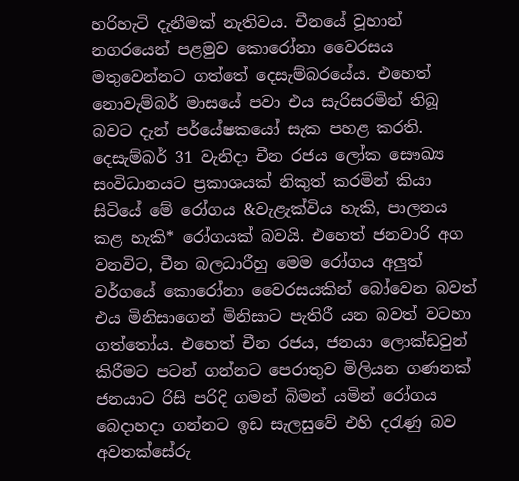හරිහැටි දැනීමක් නැතිවය. චීනයේ වූහාන් නගරයෙන් පළමුව කොරෝනා වෛරසය මතුවෙන්නට ගත්තේ දෙසැම්බරයේය. එහෙත් නොවැම්බර් මාසයේ පවා එය සැරිසරමින් තිබූ බවට දැන් පර්යේෂකයෝ සැක පහළ කරති. දෙසැම්බර් 31 වැනිදා චීන රජය ලෝක සෞඛ්‍ය සංවිධානයට ප්‍රකාශයක් නිකුත් කරමින් කියා සිටියේ මේ රෝගය &වැළැක්විය හැකි, පාලනය කළ හැකි* රෝගයක් බවයි. එහෙත් ජනවාරි අග වනවිට, චීන බලධාරීහු මෙම රෝගය අලුත් වර්ගයේ කොරෝනා වෛරසයකින් බෝවෙන බවත් එය මිනිසාගෙන් මිනිසාට පැතිරී යන බවත් වටහා ගත්තෝය. එහෙත් චීන රජය, ජනයා ලොක්ඩවුන් කිරීමට පටන් ගන්නට පෙරාතුව මිලියන ගණනක් ජනයාට රිසි පරිදි ගමන් බිමන් යමින් රෝගය බෙදාහදා ගන්නට ඉඩ සැලසුවේ එහි දරැණු බව අවතක්සේරු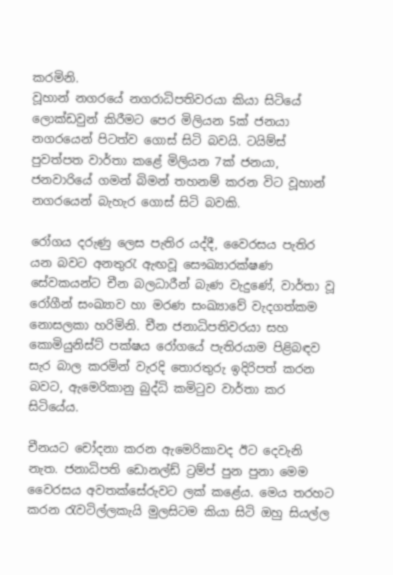කරමිනි.
වූහාන් නගරයේ නගරාධිපතිවරයා කියා සිටියේ ලොක්ඩවුන් කිරීමට පෙර මිලියන 5ක් ජනයා නගරයෙන් පිටත්ව ගොස් සිටි බවයි. ටයිම්ස් පුවත්පත වාර්තා කළේ මිලියන 7ක් ජනයා, ජනවාරියේ ගමන් බිමන් තහනම් කරන විට වූහාන් නගරයෙන් බැහැර ගොස් සිටි බවකි.

රෝගය දරුණු ලෙස පැතිර යද්දී, වෛරසය පැතිර යන බවට අනතුරැ ඇඟවූ සෞඛ්‍යාරක්ෂණ සේවකයන්ට චීන බලධාරීන් බැණ වැදුණේ, වාර්තා වූ රෝගීන් සංඛ්‍යාව හා මරණ සංඛ්‍යාවේ වැදගත්කම නොසලකා හරිමිනි. චීන ජනාධිපතිවරයා සහ කොමියුනිස්ට් පක්ෂය රෝගයේ පැතිරයාම පිළිබඳව සැර බාල කරමින් වැරදි තොරතුරු ඉදිරිපත් කරන බවට, ඇමෙරිකානු බුද්ධි කමිටුව වාර්තා කර සිටියේය.

චීනයට චෝදනා කරන ඇමෙරිකාවද ඊට දෙවැනි නැත. ජනාධිපති ඩොනල්ඩ් ට්‍රම්ප් පුන පුනා මෙම වෛරසය අවතක්සේරුවට ලක් කළේය. මෙය තරහට කරන රැවටිල්ලකැයි මුලසිටම කියා සිටි ඔහු සියල්ල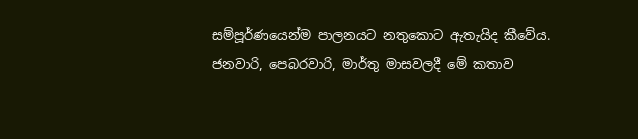සම්පූර්ණයෙන්ම පාලනයට නතුකොට ඇතැයිද කීවේය. ජනවාරි, පෙබරවාරි, මාර්තු මාසවලදී මේ කතාව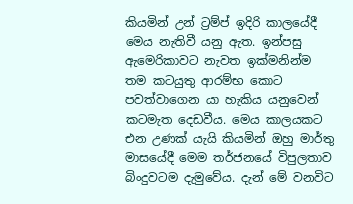කියමින් උන් ට්‍රම්ප් ඉදිරි කාලයේදී මෙය නැතිවී යනු ඇත. ඉන්පසු ඇමෙරිකාවට නැවත ඉක්මනින්ම තම කටයුතු ආරම්භ කොට පවත්වාගෙන යා හැකිය යනුවෙන් කටමැත දෙඩවීය. මෙය කාලයකට එන උණක් යැයි කියමින් ඔහු මාර්තු මාසයේදී මෙම තර්ජනයේ විපුලතාව බිංදුවටම දැමුවේය. දැන් මේ වනවිට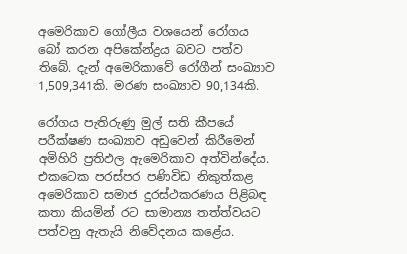අමෙරිකාව ගෝලීය වශයෙන් රෝගය බෝ කරන අපිකේන්ද්‍රය බවට පත්ව තිබේ. දැන් අමෙරිකාවේ රෝගීන් සංඛ්‍යාව 1,509,341කි. මරණ සංඛ්‍යාව 90,134කි.

රෝගය පැතිරුණු මුල් සති කීපයේ පරීක්ෂණ සංඛ්‍යාව අඩුවෙන් කිරීමෙන් අමිහිරි ප්‍රතිඵල ඇමෙරිකාව අත්වින්දේය. එකටෙක පරස්පර පණිවිඩ නිකුත්කළ අමෙරිකාව සමාජ දුරස්ථකරණය පිළිබඳ කතා කියමින් රට සාමාන්‍ය තත්ත්වයට පත්වනු ඇතැයි නිවේදනය කළේය.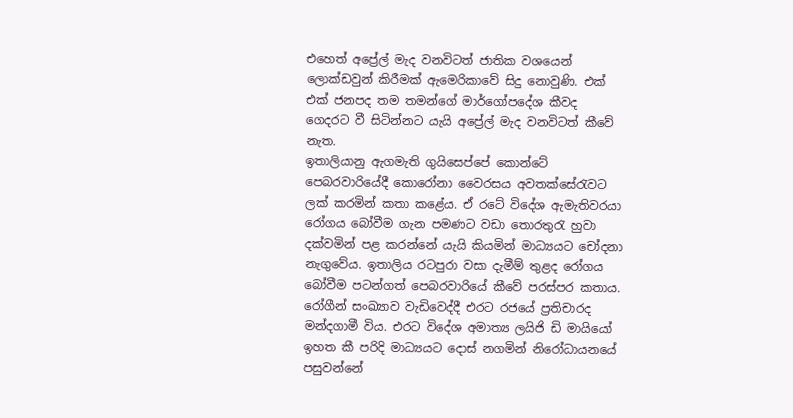එහෙත් අප්‍රේල් මැද වනවිටත් ජාතික වශයෙන් ලොක්ඩවුන් කිරීමක් ඇමෙරිකාවේ සිදු නොවුණි. එක් එක් ජනපද තම තමන්ගේ මාර්ගෝපදේශ කීවද ගෙදරට වී සිටින්නට යැයි අප්‍රේල් මැද වනවිටත් කීවේ නැත.
ඉතාලියානු ඇගමැති ගුයිසෙප්පේ කොන්ටේ පෙබරවාරියේදී කොරෝනා වෛරසය අවතක්සේරැවට ලක් කරමින් කතා කළේය. ඒ රටේ විදේශ ඇමැතිවරයා රෝගය බෝවීම ගැන පමණට වඩා තොරතුරැ හුවා දක්වමින් පළ කරන්නේ යැයි කියමින් මාධ්‍යයට චෝදනා නැගුවේය. ඉතාලිය රටපුරා වසා දැමීම් තුළද රෝගය බෝවීම පටන්ගත් පෙබරවාරියේ කීවේ පරස්පර කතාය. රෝගීන් සංඛ්‍යාව වැඩිවෙද්දී එරට රජයේ ප්‍රතිචාරද මන්දගාමී විය. එරට විදේශ අමාත්‍ය ලයිජි ඩි මායියෝ ඉහත කී පරිදි මාධ්‍යයට දොස් නගමින් නිරෝධායනයේ පසුවන්නේ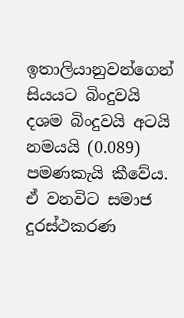ඉතාලියානුවන්ගෙන් සියයට බිංදුවයි දශම බිංදුවයි අටයි නමයයි (0.089) පමණකැයි කීවේය. ඒ වනවිට සමාජ දුරස්ථකරණ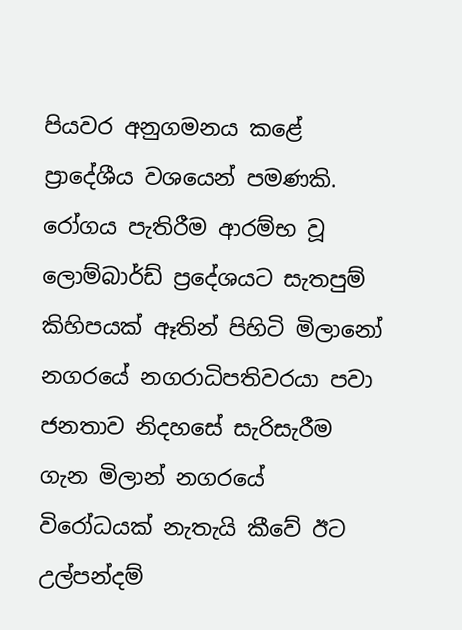පියවර අනුගමනය කළේ ප්‍රාදේශීය වශයෙන් පමණකි. රෝගය පැතිරීම ආරම්භ වූ ලොම්බාර්ඩ් ප්‍රදේශයට සැතපුම් කිහිපයක් ඈතින් පිහිටි මිලානෝ නගරයේ නගරාධිපතිවරයා පවා ජනතාව නිදහසේ සැරිසැරීම ගැන මිලාන් නගරයේ විරෝධයක් නැතැයි කීවේ ඊට උල්පන්දම්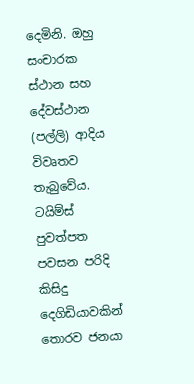දෙමිනි. ඔහු සංචාරක ස්ථාන සහ දේවස්ථාන (පල්ලි) ආදිය විවෘතව තැබුවේය. ටයිම්ස් පුවත්පත පවසන පරිදි කිසිදු දෙගිඩියාවකින් තොරව ජනයා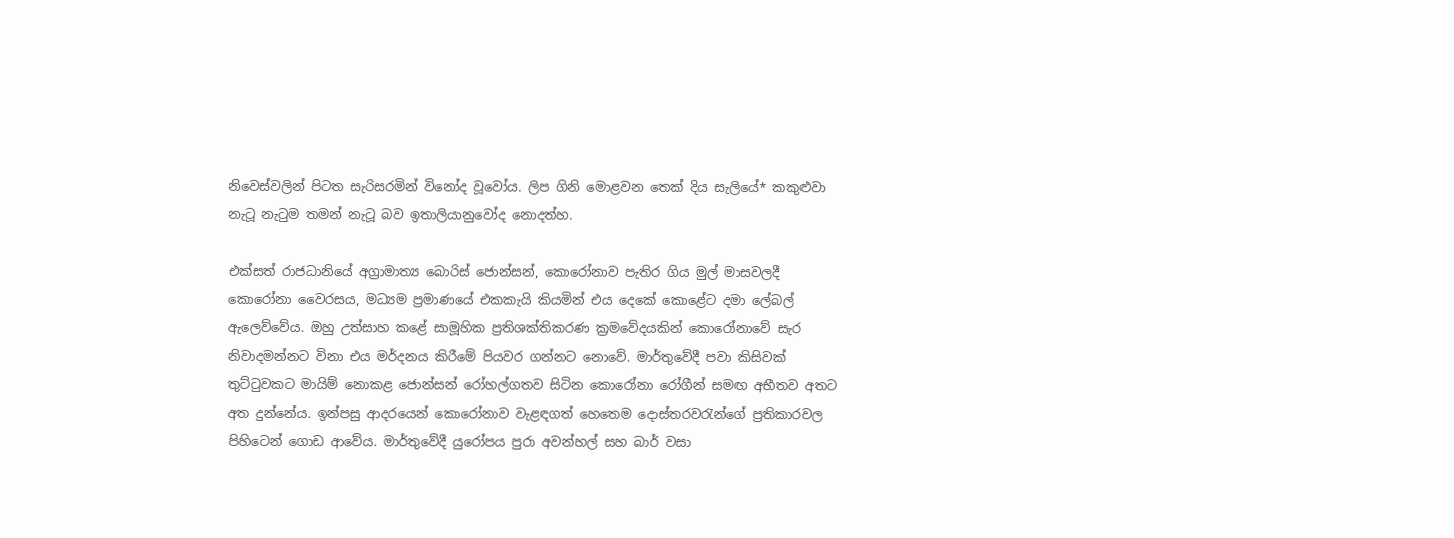නිවෙස්වලින් පිටත සැරිසරමින් විනෝද වූවෝය. ලිප ගිනි මොළවන තෙක් දිය සැලියේ* කකුළුවා නැටූ නැටුම තමන් නැටූ බව ඉතාලියානුවෝද නොදත්හ.

එක්සත් රාජධානියේ අග්‍රාමාත්‍ය බොරිස් ජොන්සන්, කොරෝනාව පැතිර ගිය මුල් මාසවලදී කොරෝනා වෛරසය, මධ්‍යම ප්‍රමාණයේ එකකැයි කියමින් එය දෙකේ කොළේට දමා ලේබල් ඇලෙව්වේය. ඔහු උත්සාහ කළේ සාමූහික ප්‍රතිශක්තිකරණ ක්‍රමවේදයකින් කොරෝනාවේ සැර නිවාදමන්නට විනා එය මර්දනය කිරීමේ පියවර ගන්නට නොවේ. මාර්තුවේදී පවා කිසිවක් තුට්ටුවකට මායිම් නොකළ ජොන්සන් රෝහල්ගතව සිටින කොරෝනා රෝගීන් සමඟ අභීතව අතට අත දුන්නේය. ඉන්පසු ආදරයෙන් කොරෝනාව වැළඳගත් හෙතෙම දොස්තරවරැන්ගේ ප්‍රතිකාරවල පිහිටෙන් ගොඩ ආවේය. මාර්තුවේදී යුරෝපය පුරා අවන්හල් සහ බාර් වසා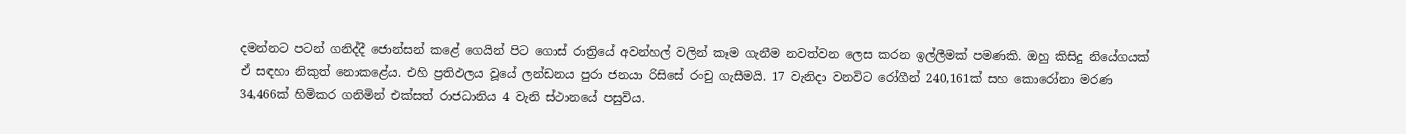දමන්නට පටන් ගනිද්දී ජොන්සන් කළේ ගෙයින් පිට ගොස් රාත්‍රියේ අවන්හල් වලින් කෑම ගැනීම නවත්වන ලෙස කරන ඉල්ලීමක් පමණකි. ඔහු කිසිදු නියේගයක් ඒ සඳහා නිකුත් නොකළේය. එහි ප්‍රතිඵලය වූයේ ලන්ඩනය පුරා ජනයා රිසිසේ රංචු ගැසීමයි. 17 වැනිදා වනවිට රෝගීන් 240,161ක් සහ කොරෝනා මරණ 34,466ක් හිමිකර ගනිමින් එක්සත් රාජධානිය 4 වැනි ස්ථානයේ පසුවිය.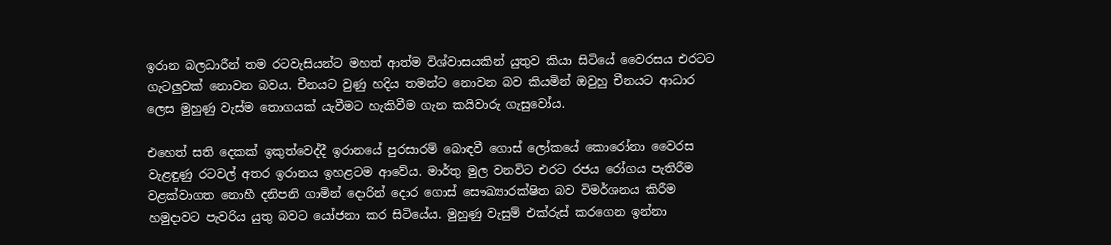ඉරාන බලධාරීන් තම රටවැසියන්ට මහත් ආත්ම විශ්වාසයකින් යුතුව කියා සිටියේ වෛරසය එරටට ගැටලුවක් නොවන බවය. චීනයට වුණු හදිය තමන්ට නොවන බව කියමින් ඔවුහු චීනයට ආධාර ලෙස මුහුණු වැස්ම තොගයක් යැවීමට හැකිවීම ගැන කයිවාරු ගැසුවෝය.

එහෙත් සති දෙකක් ඉකුත්වෙද්දී ඉරානයේ පුරසාරම් බොඳවී ගොස් ලෝකයේ කොරෝනා වෛරස වැළඳුණු රටවල් අතර ඉරානය ඉහළටම ආවේය. මාර්තු මුල වනවිට එරට රජය රෝගය පැතිරීම වළක්වාගත නොහී දනිපනි ගාමින් දොරින් දොර ගොස් සෞඛ්‍යාරක්ෂිත බව විමර්ශනය කිරීම හමුදාවට පැවරිය යුතු බවට යෝජනා කර සිටියේය. මුහුණු වැසුම් එක්රුස් කරගෙන ඉන්නා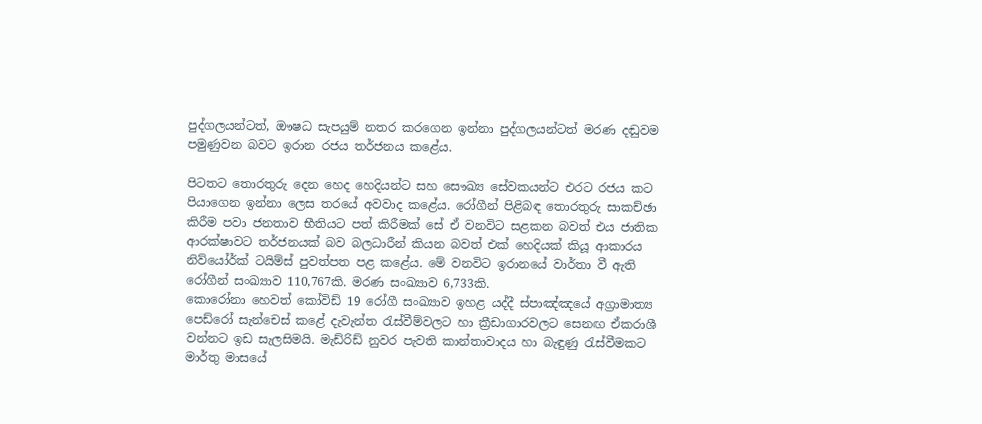පුද්ගලයන්ටත්, ඖෂධ සැපයුම් නතර කරගෙන ඉන්නා පුද්ගලයන්ටත් මරණ දඬුවම පමුණුවන බවට ඉරාන රජය තර්ජනය කළේය.

පිටතට තොරතුරු දෙන හෙද හෙදියන්ට සහ සෞඛ්‍ය සේවකයන්ට එරට රජය කට පියාගෙන ඉන්නා ලෙස තරයේ අවවාද කළේය. රෝගීන් පිළිබඳ තොරතුරු සාකච්ඡා කිරීම පවා ජනතාව භීතියට පත් කිරීමක් සේ ඒ වනවිට සළකන බවත් එය ජාතික ආරක්ෂාවට තර්ජනයක් බව බලධාරීන් කියන බවත් එක් හෙදියක් කියූ ආකාරය නිව්යෝර්ක් ටයිම්ස් පුවත්පත පළ කළේය. මේ වනවිට ඉරානයේ වාර්තා වී ඇති රෝගීන් සංඛ්‍යාව 110,767කි. මරණ සංඛ්‍යාව 6,733කි.
කොරෝනා හෙවත් කෝවිඩ් 19 රෝගී සංඛ්‍යාව ඉහළ යද්දී ස්පාඤ්ඤයේ අග්‍රාමාත්‍ය පෙඩ්රෝ සැන්චෙස් කළේ දැවැන්ත රැස්වීම්වලට හා ක්‍රීඩාගාරවලට සෙනඟ ඒකරාශී වන්නට ඉඩ සැලසිමයි. මැඩ්රිඩ් නුවර පැවති කාන්තාවාදය හා බැඳුණු රැස්වීමකට මාර්තු මාසයේ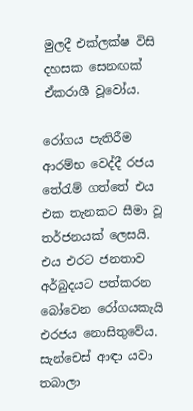මුලදී එක්ලක්ෂ විසි දහසක සෙනඟක් ඒකරාශී වූවෝය.

රෝගය පැතිරීම ආරම්භ වෙද්දී රජය තේරැම් ගත්තේ එය එක තැනකට සීමා වූ තර්ජනයක් ලෙසයි. එය එරට ජනතාව අර්බුදයට පත්කරන බෝවෙන රෝගයකැයි එරජය නොසිතුවේය. සැන්චෙස් ආඳා යවා තබාලා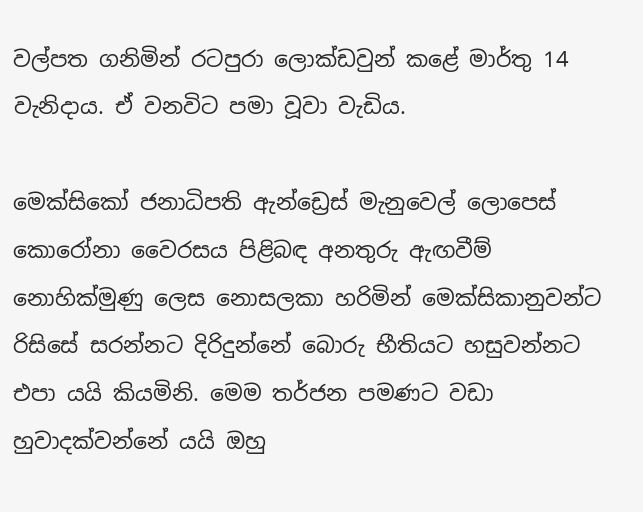වල්පත ගනිමින් රටපුරා ලොක්ඩවුන් කළේ මාර්තු 14 වැනිදාය. ඒ වනවිට පමා වූවා වැඩිය.

මෙක්සිකෝ ජනාධිපති ඇන්ඩ්‍රෙස් මැනුවෙල් ලොපෙස් කොරෝනා වෛරසය පිළිබඳ අනතුරු ඇඟවීම් නොහික්මුණු ලෙස නොසලකා හරිමින් මෙක්සිකානුවන්ට රිසිසේ සරන්නට දිරිදුන්නේ බොරු භීතියට හසුවන්නට එපා යයි කියමිනි. මෙම තර්ජන පමණට වඩා හුවාදක්වන්නේ යයි ඔහු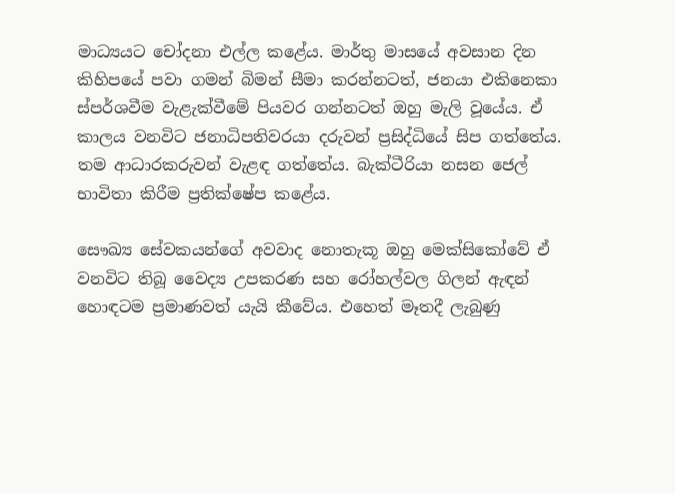මාධ්‍යයට චෝදනා එල්ල කළේය. මාර්තු මාසයේ අවසාන දින කිහිපයේ පවා ගමන් බිමන් සීමා කරන්නටත්, ජනයා එකිනෙකා ස්පර්ශවීම වැළැක්වීමේ පියවර ගන්නටත් ඔහු මැලි වූයේය. ඒ කාලය වනවිට ජනාධිපතිවරයා දරුවන් ප්‍රසිද්ධියේ සිප ගත්තේය. තම ආධාරකරුවන් වැළඳ ගත්තේය. බැක්ටීරියා නසන ජෙල් භාවිතා කිරීම ප්‍රතික්ෂේප කළේය.

සෞඛ්‍ය සේවකයන්ගේ අවවාද නොතැකූ ඔහු මෙක්සිකෝවේ ඒ වනවිට තිබූ වෛද්‍ය උපකරණ සහ රෝහල්වල ගිලන් ඇඳන් හොඳටම ප්‍රමාණවත් යැයි කීවේය. එහෙත් මෑතදී ලැබුණු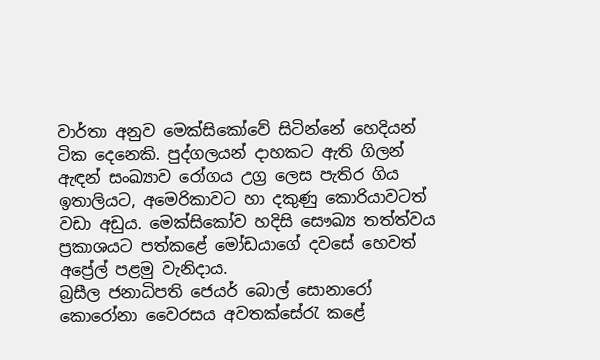වාර්තා අනුව මෙක්සිකෝවේ සිටින්නේ හෙදියන් ටික දෙනෙකි. පුද්ගලයන් දාහකට ඇති ගිලන් ඇඳන් සංඛ්‍යාව රෝගය උග්‍ර ලෙස පැතිර ගිය ඉතාලියට, අමෙරිකාවට හා දකුණු කොරියාවටත් වඩා අඩුය. මෙක්සිකෝව හදිසි සෞඛ්‍ය තත්ත්වය ප්‍රකාශයට පත්කළේ මෝඩයාගේ දවසේ හෙවත් අප්‍රේල් පළමු වැනිදාය.
බ්‍රසීල ජනාධිපති ජෙයර් බොල් සොනාරෝ කොරෝනා වෛරසය අවතක්සේරැ කළේ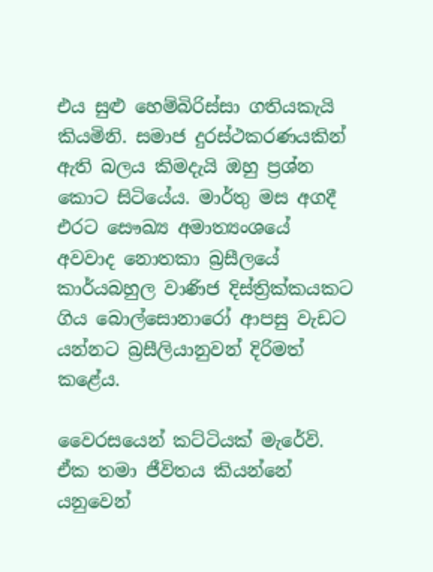එය සුළු හෙම්බිරිස්සා ගතියකැයි කියමිනි. සමාජ දුරස්ථකරණයකින් ඇති බලය කිමදැයි ඔහු ප්‍රශ්න කොට සිටියේය. මාර්තු මස අගදී එරට සෞඛ්‍ය අමාත්‍යංශයේ අවවාද නොතකා බ්‍රසීලයේ කාර්යබහුල වාණිජ දිස්ත්‍රික්කයකට ගිය බොල්සොනාරෝ ආපසු වැඩට යන්නට බ්‍රසීලියානුවන් දිරිමත් කළේය.

වෛරසයෙන් කට්ටියක් මැරේවි. ඒක තමා ජීවිතය කියන්නේ යනුවෙන්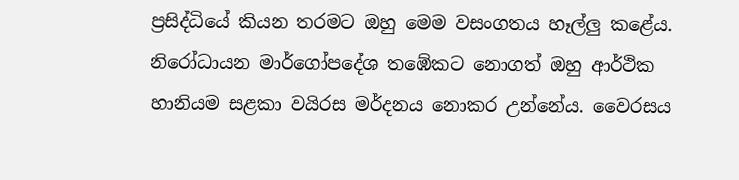ප්‍රසිද්ධියේ කියන තරමට ඔහු මෙම වසංගතය හෑල්ලු කළේය. නිරෝධායන මාර්ගෝපදේශ තඹේකට නොගත් ඔහු ආර්ථික හානියම සළකා වයිරස මර්දනය නොකර උන්නේය. වෛරසය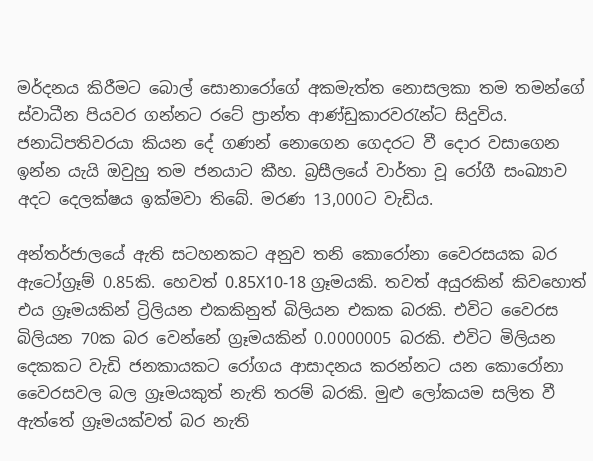මර්දනය කිරීමට බොල් සොනාරෝගේ අකමැත්ත නොසලකා තම තමන්ගේ ස්වාධීන පියවර ගන්නට රටේ ප්‍රාන්ත ආණ්ඩුකාරවරැන්ට සිදුවිය. ජනාධිපතිවරයා කියන දේ ගණන් නොගෙන ගෙදරට වී දොර වසාගෙන ඉන්න යැයි ඔවුහු තම ජනයාට කීහ. බ්‍රසීලයේ වාර්තා වූ රෝගී සංඛ්‍යාව අදට දෙලක්ෂය ඉක්මවා තිබේ. මරණ 13,000ට වැඩිය.

අන්තර්ජාලයේ ඇති සටහනකට අනුව තනි කොරෝනා වෛරසයක බර ඇටෝග්‍රෑම් 0.85කි. හෙවත් 0.85X10-18 ග්‍රෑමයකි. තවත් අයුරකින් කිවහොත් එය ග්‍රෑමයකින් ට්‍රිලියන එකකිනුත් බිලියන එකක බරකි. එවිට වෛරස බිලියන 70ක බර වෙන්නේ ග්‍රෑමයකින් 0.0000005 බරකි. එවිට මිලියන දෙකකට වැඩි ජනකායකට රෝගය ආසාදනය කරන්නට යන කොරෝනා වෛරසවල බල ග්‍රෑමයකුත් නැති තරම් බරකි. මුළු ලෝකයම සලිත වී ඇත්තේ ග්‍රෑමයක්වත් බර නැති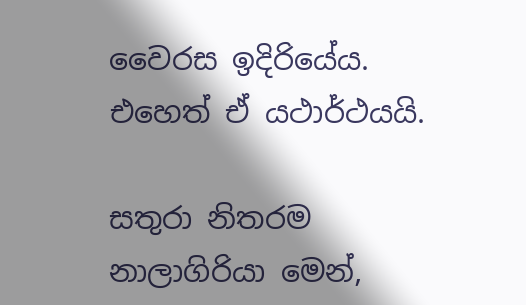වෛරස ඉදිරියේය. එහෙත් ඒ යථාර්ථයයි.

සතුරා නිතරම නාලාගිරියා මෙන්,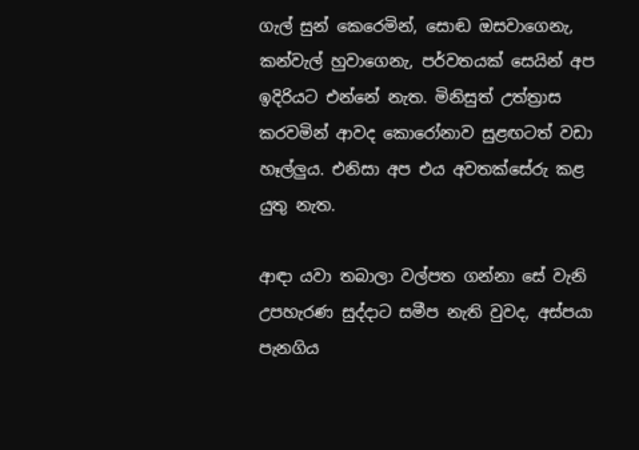ගැල් සුන් කෙරෙමින්, සොඬ ඔසවාගෙනැ, කන්වැල් හුවාගෙනැ, පර්වතයක් සෙයින් අප ඉදිරියට එන්නේ නැත. මිනිසුත් උත්ත්‍රාස කරවමින් ආවද කොරෝනාව සුළඟටත් වඩා හෑල්ලුය. එනිසා අප එය අවතක්සේරු කළ යුතු නැත.

ආඳා යවා තබාලා වල්පත ගන්නා සේ වැනි උපහැරණ සුද්දාට සමීප නැති වුවද, අස්පයා පැනගිය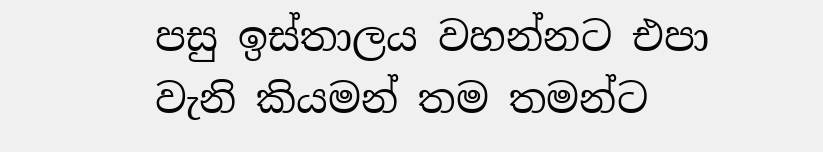පසු ඉස්තාලය වහන්නට එපා වැනි කියමන් තම තමන්ට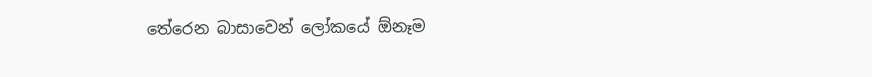තේරෙන බාසාවෙන් ලෝකයේ ඕනෑම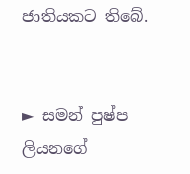ජාතියකට තිබේ.


► සමන් පුෂ්ප ලියනගේ